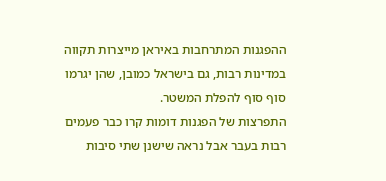ההפגנות המתרחבות באיראן מייצרות תקווה במדינות רבות, גם בישראל כמובן, שהן יגרמו סוף סוף להפלת המשטר.
התפרצות של הפגנות דומות קרו כבר פעמים רבות בעבר אבל נראה שישנן שתי סיבות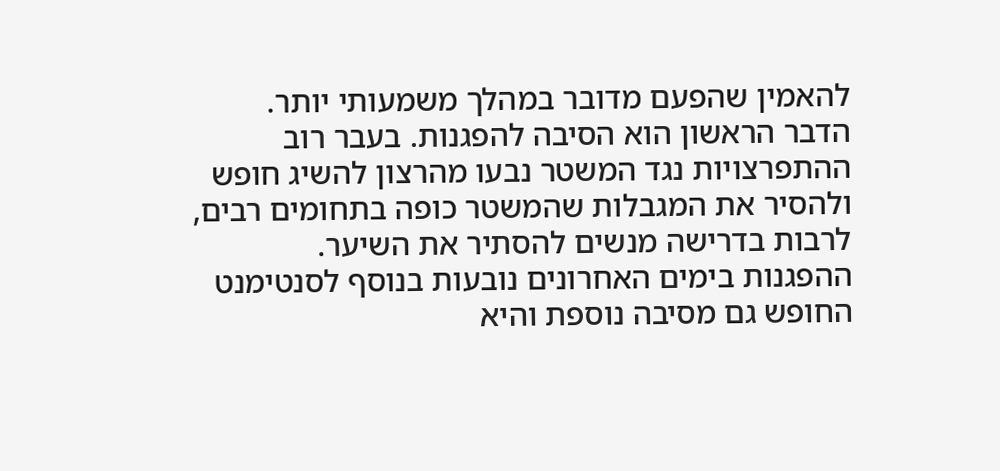להאמין שהפעם מדובר במהלך משמעותי יותר.
הדבר הראשון הוא הסיבה להפגנות. בעבר רוב ההתפרצויות נגד המשטר נבעו מהרצון להשיג חופש ולהסיר את המגבלות שהמשטר כופה בתחומים רבים, לרבות בדרישה מנשים להסתיר את השיער.
ההפגנות בימים האחרונים נובעות בנוסף לסנטימנט החופש גם מסיבה נוספת והיא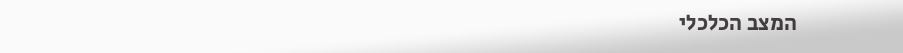המצב הכלכלי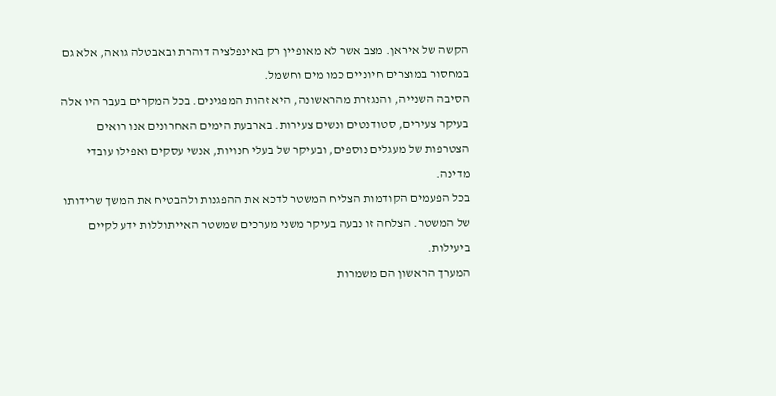הקשה של איראן. מצב אשר לא מאופיין רק באינפלציה דוהרת ובאבטלה גואה, אלא גם במחסור במוצרים חיוניים כמו מים וחשמל.
הסיבה השנייה, והנגזרת מהראשונה, היא זהות המפגינים. בכל המקרים בעבר היו אלה בעיקר צעירים, סטודנטים ונשים צעירות. בארבעת הימים האחרונים אנו רואים הצטרפות של מעגלים נוספים, ובעיקר של בעלי חנויות, אנשי עסקים ואפילו עובדי מדינה.
בכל הפעמים הקודמות הצליח המשטר לדכא את ההפגנות ולהבטיח את המשך שרידותו של המשטר. הצלחה זו נבעה בעיקר משני מערכים שמשטר האייתוללות ידע לקיים ביעילות.
המערך הראשון הם משמרות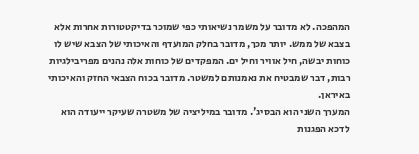המהפכה. לא מדובר על משמר נשיאותי כפי שמוכר בדיקטטורות אחרות אלא בצבא של ממש. יותר מכך, מדובר בחלק המועדף והאיכותי של הצבא שיש לו כוחות יבשה, חיל אוויר וחיל ים. המפקדים של כוחות אלה נהנים מפריבילגיות רבות, דבר שמבטיח את נאמנותם למשטר. מדובר בכוח הצבאי החזק והאיכותי באיראן.
המערך השני הוא הבסיג'. מדובר במיליציה של משטרה שעיקר ייעודה הוא לדכא הפגנות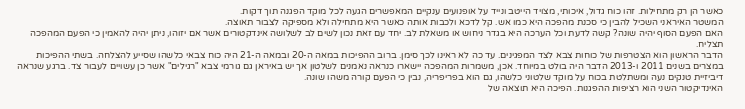כאשר הן רק מתחילות. זהו כוח גדול, איכותי, מצויד הייטב ונייד על אופנועים ענקיים המאפשרים הגעה לכל מוקד הפגנה תוך דקות.
המשטר האיראני השכיל להבין כי סכנת מהפכה היא כמו אש. קל לדכא ולכבות אותה כאשר היא מתחילה ולא מספיקה לצבור תאוצה.
האם הפעם הסוף יהיה שונה? קשה לדעת וכל הערכה היא בגדר ניחוש או משאלת לב. יחד עם זאת נכון לשים לב לשלושה אינדקטורים אשר אם יזוהו, ניתן יהיה להאמין כי הפעם המהפכה תצליח.
הדבר הראשון הוא הצטרפות של כוחות צבא לצד המפגינים. עד כה לא ראינו לכך סימן. ברוב ההפיכות במאה ה-20 ובמאה ה-21 היה כוח צבאי כלשהו שסייע להצלחה. בשתי ההפיכות במצרים בשנים 2011 ו-2013 הדבר היה בולט במיוחד. אכן, משמרות המהפכה יישארו כנראה נאמנים לשלטון אך יש באיראן גם גורמי צבא "רגילים" אשר כן עשויים לעבור צד. ברגע שנראה דיביזיית טנקים נעה ומשתלטת בכוח על מוקד שלטוני כלשהו, גם הוא בפריפריה, נבין כי הפעם קורה משהו שונה.
האינדיקטור השני הוא רציפות ההפגנות. הפיכה היא תוצאה של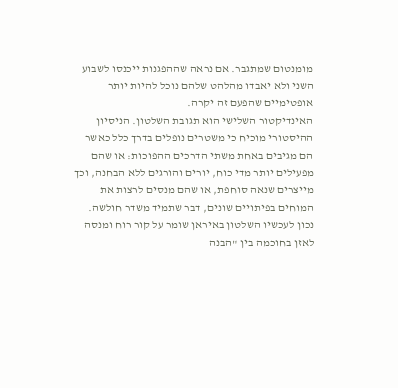מומנטום שמתגבר. אם נראה שההפגנות ייכנסו לשבוע השני ולא יאבדו מהלהט שלהם נוכל להיות יותר אופטימיים שהפעם זה יקרה.
האינדיקטור השלישי הוא תגובת השלטון. הניסיון ההיסטורי מוכיח כי משטרים נופלים בדרך כלל כאשר הם מגיבים באחת משתי הדרכים ההפוכות: או שהם מפעילים יותר מדי כוח, יורים והורגים ללא הבחנה, וכך מייצרים שנאה סוחפת, או שהם מנסים לרצות את המוחים בפיתויים שונים, דבר שתמיד משדר חולשה. נכון לעכשיו השלטון באיראן שומר על קור רוח ומנסה לאזן בחוכמה בין "הבנה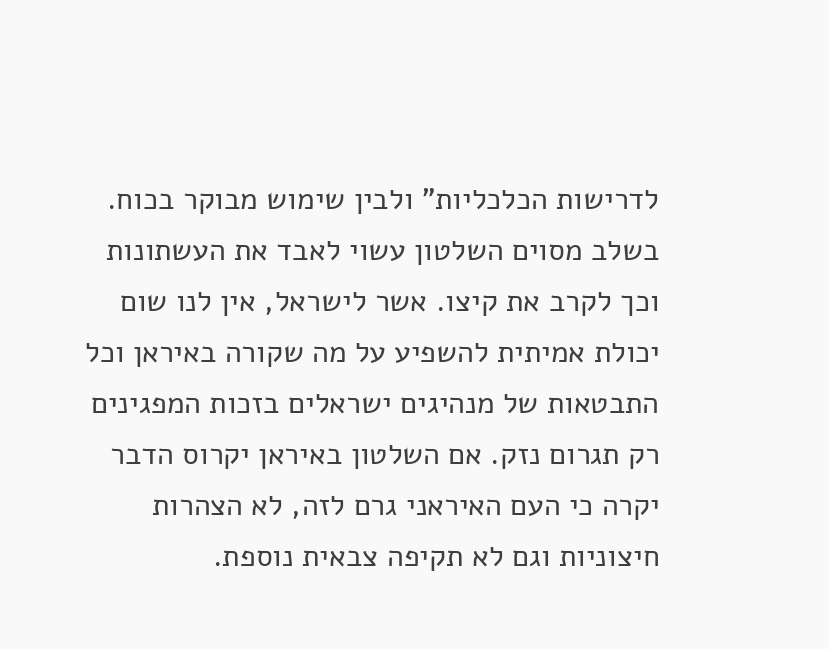לדרישות הכלכליות" ולבין שימוש מבוקר בכוח.
בשלב מסוים השלטון עשוי לאבד את העשתונות וכך לקרב את קיצו. אשר לישראל, אין לנו שום יכולת אמיתית להשפיע על מה שקורה באיראן וכל התבטאות של מנהיגים ישראלים בזכות המפגינים רק תגרום נזק. אם השלטון באיראן יקרוס הדבר יקרה כי העם האיראני גרם לזה, לא הצהרות חיצוניות וגם לא תקיפה צבאית נוספת.